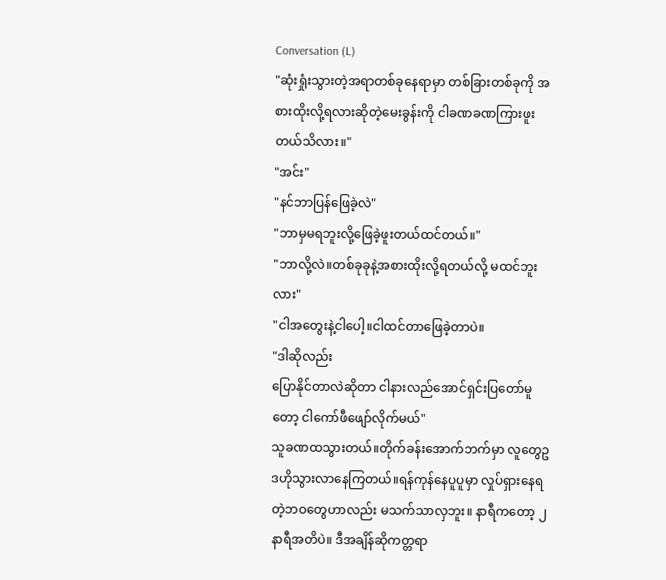Conversation (L)
"ဆုံးရှုံးသွားတဲ့အရာတစ်ခုနေရာမှာ တစ်ခြားတစ်ခုကို အစားထိုးလို့ရလားဆိုတဲ့မေးခွန်းကို ငါခဏခဏကြားဖူးတယ်သိလား။"
"အင်း"
"နင်ဘာပြန်ဖြေခဲ့လဲ"
"ဘာမှမရဘူးလို့ဖြေခဲ့ဖူးတယ်ထင်တယ်။"
"ဘာလို့လဲ။တစ်ခုခုနဲ့အစားထိုးလို့ရတယ်လို့ မထင်ဘူးလား"
"ငါအတွေးနဲ့ငါပေါ့။ငါထင်တာဖြေခဲ့တာပဲ။
"ဒါဆိုလည်း
ပြောနိုင်တာလဲဆိုတာ ငါနားလည်အောင်ရှင်းပြတော်မူတော့ ငါကော်ဖီဖျော်လိုက်မယ်"
သူခဏထသွားတယ်။တိုက်ခန်းအောက်ဘက်မှာ လူတွေဥဒဟိုသွားလာနေကြတယ်။ရန်ကုန်နေပူပူမှာ လှုပ်ရှားနေရတဲ့ဘဝတွေဟာလည်း မသက်သာလှဘူး။ နာရီကတော့ ၂နာရီအတိပဲ။ ဒီအချိန်ဆိုကတ္တရာ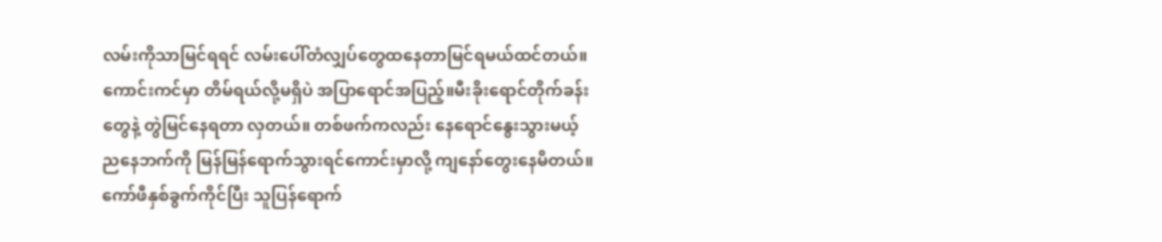လမ်းကိုသာမြင်ရရင် လမ်းပေါ်တံလျှပ်တွေထနေတာမြင်ရမယ်ထင်တယ်။ကောင်းကင်မှာ တိမ်ရယ်လို့မရှိပဲ အပြာရောင်အပြည့်။မီးခိုးရောင်တိုက်ခန်းတွေနဲ့ တွဲမြင်နေရတာ လှတယ်။ တစ်ဖက်ကလည်း နေရောင်နွေးသွားမယ့် ညနေဘက်ကို မြန်မြန်ရောက်သွားရင်ကောင်းမှာလို့ ကျနော်တွေးနေမိတယ်။ကော်ဖီနှစ်ခွက်ကိုင်ပြီး သူပြန်ရောက်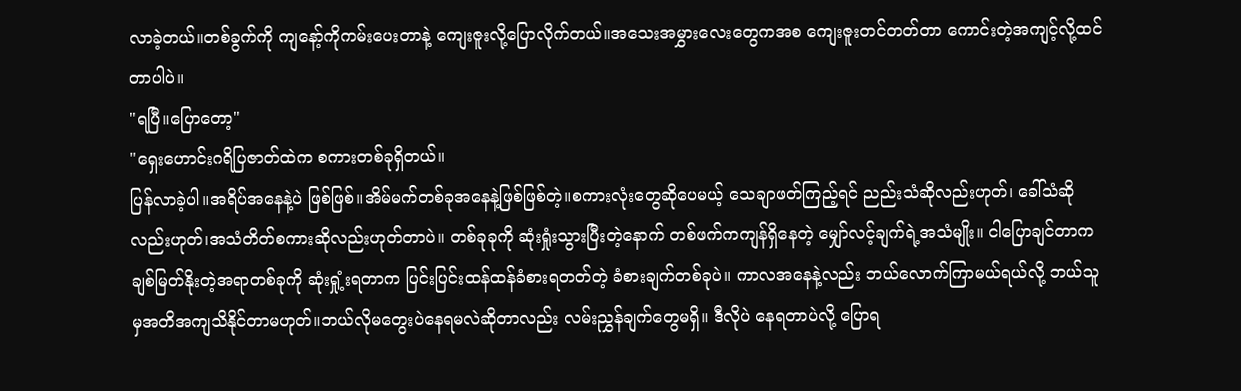လာခဲ့တယ်။တစ်ခွက်ကို ကျနော့်ကိုကမ်းပေးတာနဲ့ ကျေးဇူးလို့ပြောလိုက်တယ်။အသေးအမွှားလေးတွေကအစ ကျေးဇူးတင်တတ်တာ ကောင်းတဲ့အကျင့်လို့ထင်တာပါပဲ။
"ရပြီ။ပြောတော့"
"ရှေးဟောင်းဂရိပြဇာတ်ထဲက စကားတစ်ခုရှိတယ်။
ပြန်လာခဲ့ပါ။အရိပ်အနေနဲ့ပဲ ဖြစ်ဖြစ်။အိမ်မက်တစ်ခုအနေနဲ့ဖြစ်ဖြစ်တဲ့။စကားလုံးတွေဆိုပေမယ့် သေချာဖတ်ကြည့်ရင် ညည်းသံဆိုလည်းဟုတ်၊ ခေါ်သံဆိုလည်းဟုတ်၊အသံတိတ်စကားဆိုလည်းဟုတ်တာပဲ။ တစ်ခုခုကို ဆုံးရှုံးသွားပြီးတဲ့နောက် တစ်ဖက်ကကျန်ရှိနေတဲ့ မျှော်လင့်ချက်ရဲ့အသံမျိုး။ ငါပြောချင်တာက ချစ်မြတ်နိုးတဲ့အရာတစ်ခုကို ဆုံးရှုံ့းရတာက ပြင်းပြင်းထန်ထန်ခံစားရတတ်တဲ့ ခံစားချက်တစ်ခုပဲ။ ကာလအနေနဲ့လည်း ဘယ်လောက်ကြာမယ်ရယ်လို့ ဘယ်သူမှအတိအကျသိနိုင်တာမဟုတ်။ဘယ်လိုမတွေးပဲနေရမလဲဆိုတာလည်း လမ်းညွှန်ချက်တွေမရှိ။ ဒီလိုပဲ နေရတာပဲလို့ ပြောရ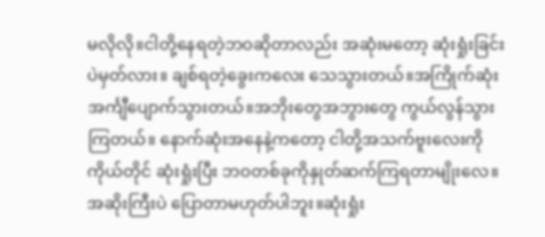မလိုလို။ငါတို့နေရတဲ့ဘဝဆိုတာလည်း အဆုံးမတော့ ဆုံးရှုံးခြင်းပဲမှတ်လား။ ချစ်ရတဲ့ခွေးကလေး သေသွားတယ်။အကြိုက်ဆုံးအင်္ကျီပျောက်သွားတယ်။အဘိုးတွေအဘွားတွေ ကွယ်လွန်သွားကြတယ်။ နောက်ဆုံးအနေနဲ့ကတော့ ငါတို့အသက်ဗူးလေးကို ကိုယ်တိုင် ဆုံးရှုံးပြီး ဘဝတစ်ခုကိုနှုတ်ဆက်ကြရတာမျိုးလေ။ အဆိုးကြီးပဲ ပြောတာမဟုတ်ပါဘူး။ဆုံးရှုံး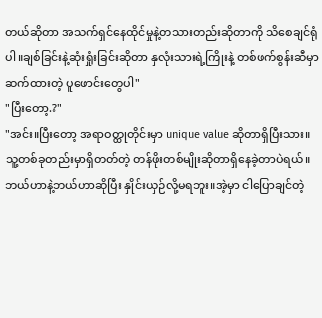တယ်ဆိုတာ အသက်ရှင်နေထိုင်မှုနဲ့တသားတည်းဆိုတာကို သိစေချင်ရုံပါ။ချစ်ခြင်းနဲ့ဆုံးရှုံးခြင်းဆိုတာ နှလုံးသားရဲ့ကြိုးနဲ့ တစ်ဖက်စွန်းဆီမှာ ဆက်ထားတဲ့ ပူဖောင်းတွေပါ"
"ပြီးတော့.?"
"အင်း။ပြီးတော့ အရာဝတ္ထုတိုင်းမှာ unique value ဆိုတာရှိပြီးသား။သူ့တစ်ခုတည်းမှာရှိတတ်တဲ့ တန်ဖိုးတစ်မျိုးဆိုတာရှိနေခဲ့တာပဲရယ်။ ဘယ်ဟာနဲ့ဘယ်ဟာဆိုပြီး နှိုင်းယှဉ်လို့မရဘူး။အဲ့မှာ ငါပြောချင်တဲ့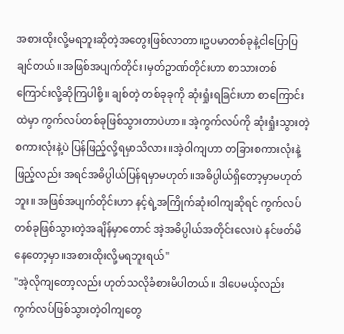အစားထိုးလို့မရဘူးဆိုတဲ့အတွေးဖြစ်လာတာ။ဥပမာတစ်ခုနဲ့ငါပြောပြချင်တယ်။အဖြစ်အပျက်တိုင်း၊မှတ်ဥာဏ်တိုင်းဟာ စာသားတစ်ကြောင်းလို့ဆိုကြပါစို့။ ချစ်တဲ့ တစ်ခုခုကို ဆုံးရှုံးရခြင်းဟာ စာကြောင်းထဲမှာ ကွက်လပ်တစ်ခုဖြစ်သွားတာပဲဟာ။ အဲ့ကွက်လပ်ကို ဆုံးရှုံးသွားတဲ့စကားလုံးနဲ့ပဲ ပြန်ဖြည့်လို့ရမှာသိလား။အဲ့ဝါကျဟာ တခြားစကားလုံးနဲ့ဖြည့်လည်း အရင်အဓိပ္ပါယ်ပြန်ရမှာမဟုတ်။အဓိပ္ပါယ်ရှိတော့မှာမဟုတ်ဘူး။ အဖြစ်အပျက်တိုင်းဟာ နင့်ရဲ့အကြိုက်ဆုံးဝါကျဆိုရင် ကွက်လပ်တစ်ခုဖြစ်သွားတဲ့အချိန်မှာတောင် အဲ့အဓိပ္ပါယ်အတိုင်းလေးပဲ နင်ဖတ်မိနေတော့မှာ။အစားထိုးလို့မရဘူးရယ်"
"အဲ့လိုကျတော့လည်း ဟုတ်သလိုခံစားမိပါတယ်။ ဒါပေမယ့်လည်း ကွက်လပ်ဖြစ်သွားတဲ့ဝါကျတွေ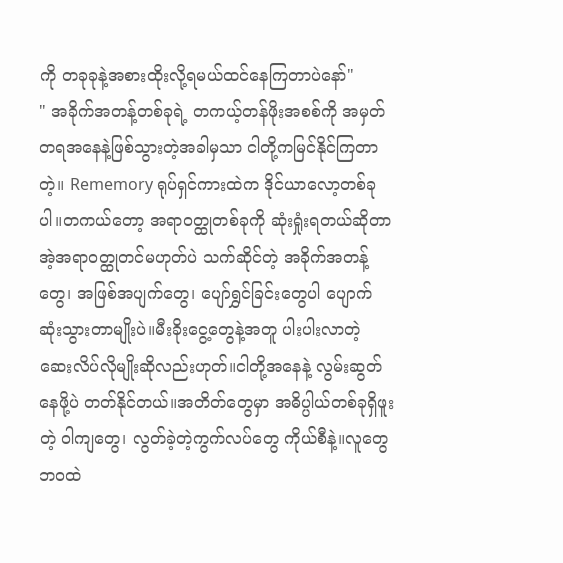ကို တခုခုနဲ့အစားထိုးလို့ရမယ်ထင်နေကြတာပဲနော်"
" အခိုက်အတန့်တစ်ခုရဲ့ တကယ့်တန်ဖိုးအစစ်ကို အမှတ်တရအနေနဲ့ဖြစ်သွားတဲ့အခါမှသာ ငါတို့ကမြင်နိုင်ကြတာတဲ့။ Rememory ရုပ်ရှင်ကားထဲက ဒိုင်ယာလော့တစ်ခုပါ။တကယ်တော့ အရာဝတ္ထုတစ်ခုကို ဆုံးရှုံးရတယ်ဆိုတာ အဲ့အရာဝတ္ထုတင်မဟုတ်ပဲ သက်ဆိုင်တဲ့ အခိုက်အတန့်တွေ၊ အဖြစ်အပျက်တွေ၊ ပျော်ရွှင်ခြင်းတွေပါ ပျောက်ဆုံးသွားတာမျိုးပဲ။မီးခိုးငွေ့တွေနဲ့အတူ ပါးပါးလာတဲ့ ဆေးလိပ်လိုမျိုးဆိုလည်းဟုတ်။ငါတို့အနေနဲ့ လွမ်းဆွတ်နေဖို့ပဲ တတ်နိုင်တယ်။အတိတ်တွေမှာ အဓိပ္ပါယ်တစ်ခုရှိဖူးတဲ့ ဝါကျတွေ၊ လွတ်ခဲ့တဲ့ကွက်လပ်တွေ ကိုယ်စီနဲ့။လူတွေဘဝထဲ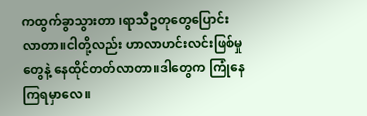ကထွက်ခွာသွားတာ ၊ရာသီဥတုတွေပြောင်းလာတာ။ငါတို့လည်း ဟာလာဟင်းလင်းဖြစ်မှုတွေနဲ့ နေထိုင်တတ်လာတာ။ဒါတွေက ကြုံနေကြရမှာလေ။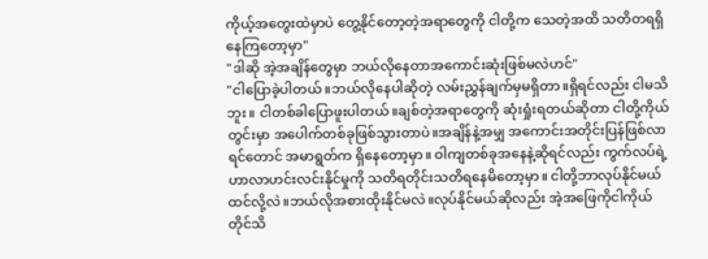ကိုယ့်အတွေးထဲမှာပဲ တွေ့နိုင်တော့တဲ့အရာတွေကို ငါတို့က သေတဲ့အထိ သတိတရရှိနေကြတော့မှာ"
"ဒါဆို အဲ့အချိန်တွေမှာ ဘယ်လိုနေတာအကောင်းဆုံးဖြစ်မလဲဟင်"
"ငါပြောခဲ့ပါတယ်။ဘယ်လိုနေပါဆိုတဲ့ လမ်းညွှန်ချက်မှမရှိတာ။ရှိရင်လည်း ငါမသိဘူး။ ငါတစ်ခါပြောဖူးပါတယ်။ချစ်တဲ့အရာတွေကို ဆုံးရှုံးရတယ်ဆိုတာ ငါတို့ကိုယ်တွင်းမှာ အပေါက်တစ်ခုဖြစ်သွားတာပဲ။အချိန်နဲ့အမျှ အကောင်းအတိုင်းပြန်ဖြစ်လာရင်တောင် အမာရွတ်က ရှိနေတော့မှာ။ ဝါကျတစ်ခုအနေနဲ့ဆိုရင်လည်း ကွက်လပ်ရဲ့ ဟာလာဟင်းလင်းနိုင်မှုကို သတိရတိုင်းသတိရနေမိတော့မှာ။ ငါတို့ဘာလုပ်နိုင်မယ်ထင်လို့လဲ။ဘယ်လိုအစားထိုးနိုင်မလဲ။လုပ်နိုင်မယ်ဆိုလည်း အဲ့အဖြေကိုငါကိုယ်တိုင်သိ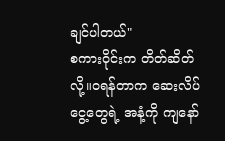ချင်ပါတယ်"
စကားဝိုင်းက တိတ်ဆိတ်လို့။ဝရန်တာက ဆေးလိပ်ငွေ့တွေရဲ့ အနံ့ကို ကျနော်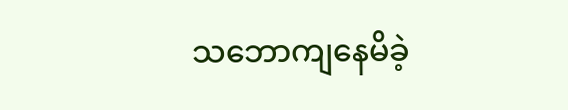သဘောကျနေမိခဲ့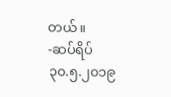တယ်။
-ဆပ်ရိပ်
၃၀.၅.၂၀၁၉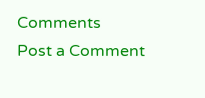Comments
Post a Comment